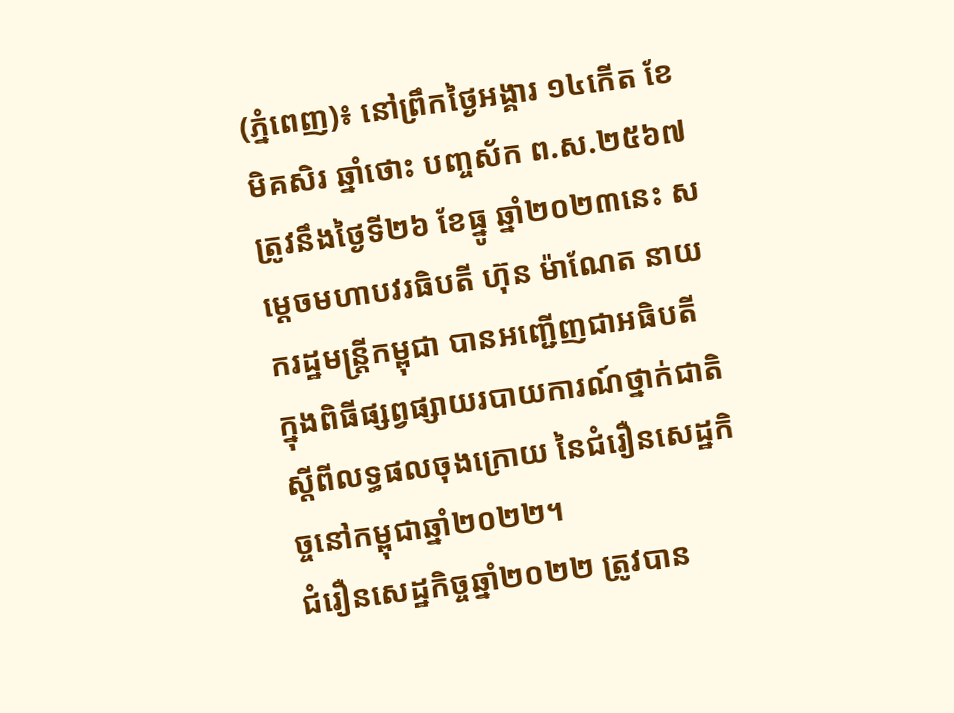(ភ្នំពេញ)៖ នៅព្រឹកថ្ងៃអង្គារ ១៤កើត ខែមិគសិរ ឆ្នាំថោះ បញ្ចស័ក ព.ស.២៥៦៧ ត្រូវនឹងថ្ងៃទី២៦ ខែធ្នូ ឆ្នាំ២០២៣នេះ សម្តេចមហាបវរធិបតី ហ៊ុន ម៉ាណែត នាយករដ្ឋមន្ត្រីកម្ពុជា បានអញ្ជើញជាអធិបតី ក្នុងពិធីផ្សព្វផ្សាយរបាយការណ៍ថ្នាក់ជាតិស្តីពីលទ្ធផលចុងក្រោយ នៃជំរឿនសេដ្ឋកិច្ចនៅកម្ពុជាឆ្នាំ២០២២។
ជំរឿនសេដ្ឋកិច្ចឆ្នាំ២០២២ ត្រូវបាន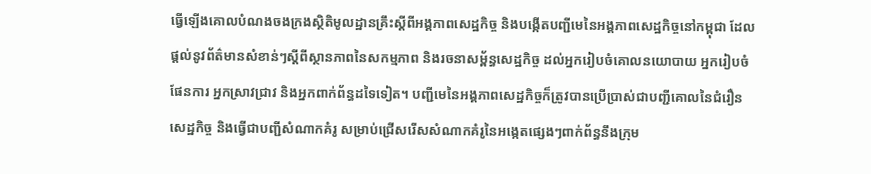ធ្វើឡើងគោលបំណងចងក្រងស្ថិតិមូលដ្ឋានគ្រឹះស្តីពីអង្គភាពសេដ្ឋកិច្ច និងបង្កើតបញ្ជីមេនៃអង្គភាពសេដ្ឋកិច្ចនៅកម្ពុជា ដែលផ្តល់នូវព័ត៌មានសំខាន់ៗស្តីពីស្ថានភាពនៃសកម្មភាព និងរចនាសម្ព័ន្ធសេដ្ឋកិច្ច ដល់អ្នករៀបចំគោលនយោបាយ អ្នករៀបចំផែនការ អ្នកស្រាវជ្រាវ និងអ្នកពាក់ព័ន្ធដទៃទៀត។ បញ្ជីមេនៃអង្គភាពសេដ្ឋកិច្ចក៏ត្រូវបានប្រើប្រាស់ជាបញ្ជីគោលនៃជំរឿនសេដ្ឋកិច្ច និងធ្វើជាបញ្ជីសំណាកគំរូ សម្រាប់ជ្រើសរើសសំណាកគំរូនៃអង្កេតផ្សេងៗពាក់ព័ន្ធនឹងក្រុម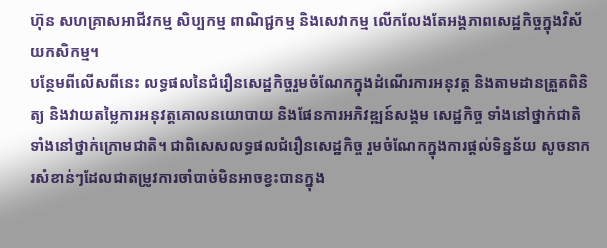ហ៊ុន សហគ្រាសអាជីវកម្ម សិប្បកម្ម ពាណិជ្ជកម្ម និងសេវាកម្ម លើកលែងតែអង្គភាពសេដ្ឋកិច្ចក្នុងវិស័យកសិកម្ម។
បន្ថែមពីលើសពីនេះ លទ្ធផលនៃជំរឿនសេដ្ឋកិច្ចរួមចំណែកក្នុងដំណើរការអនុវត្ត និងតាមដានត្រួតពិនិត្យ និងវាយតម្លៃការអនុវត្តគោលនយោបាយ និងផែនការអភិវឌ្ឍន៍សង្គម សេដ្ឋកិច្ច ទាំងនៅថ្នាក់ជាតិ ទាំងនៅថ្នាក់ក្រោមជាតិ។ ជាពិសេសលទ្ធផលជំរឿនសេដ្ឋកិច្ច រួមចំណែកក្នុងការផ្តល់ទិន្នន័យ សូចនាករសំខាន់ៗដែលជាតម្រូវការចាំបាច់មិនអាចខ្វះបានក្នុង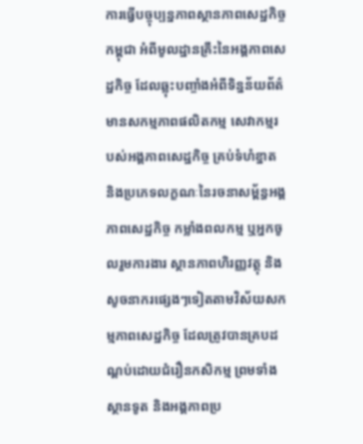ការធ្វើបច្ចុប្បន្នភាពស្ថានភាពសេដ្ឋកិច្ចកម្ពុជា អំពីមូលដ្ឋានគ្រឹះនៃអង្គភាពសេដ្ឋកិច្ច ដែលឆ្លុះបញ្ចាំងអំពីទិន្នន័យព័ត៌មានសកម្មភាពផលិតកម្ម សេវាកម្មរបស់អង្គភាពសេដ្ឋកិច្ច គ្រប់ទំហំខ្នាត និងប្រភេទលក្ខណៈនៃរចនាសម្ព័ន្ធអង្គភាពសេដ្ឋកិច្ច កម្លាំងពលកម្ម ឬអ្នកចូលរួមការងារ ស្ថានភាពហិរញ្ញវត្ថុ និងសូចនាករផ្សេងៗទៀតតាមវិស័យសកម្មភាពសេដ្ឋកិច្ច ដែលត្រូវបានគ្របដណ្តប់ដោយជំរឿនកសិកម្ម ព្រមទាំងស្ថានទូត និងអង្គភាពប្រ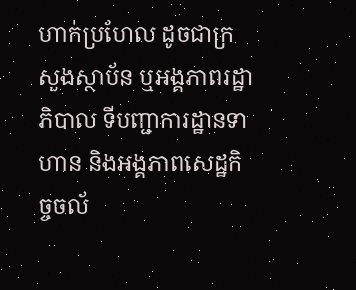ហាក់ប្រហែល ដូចជាក្រសួងស្ថាប័ន ឬអង្គភាពរដ្ឋាភិបាល ទីបញ្ជាការដ្ឋានទាហាន និងអង្គភាពសេដ្ឋកិច្ចចល័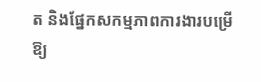ត និងផ្នែកសកម្មភាពការងារបម្រើឱ្យ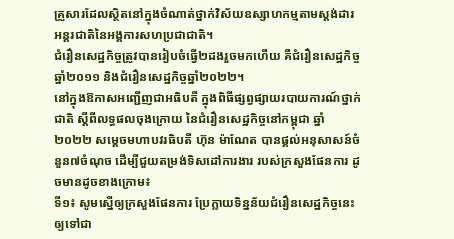គ្រួសារដែលស្ថិតនៅក្នុងចំណាត់ថ្នាក់វិស័យឧស្សាហកម្មតាមស្ដង់ដារអន្តរជាតិនៃអង្គការសហប្រជាជាតិ។
ជំរឿនសេដ្ឋកិច្ចត្រូវបានរៀបចំធ្វើ២ដងរួចមកហើយ គឺជំរឿនសេដ្ឋកិច្ចឆ្នាំ២០១១ និងជំរឿនសេដ្ឋកិច្ចឆ្នាំ២០២២។
នៅក្នុងឱកាសអញ្ជើញជាអធិបតី ក្នុងពិធីផ្សព្វផ្សាយរបាយការណ៍ថ្នាក់ជាតិ ស្តីពីលទ្ធផលចុងក្រោយ នៃជំរឿនសេដ្ឋកិច្ចនៅកម្ពុជា ឆ្នាំ២០២២ សម្តេចមហាបវរធិបតី ហ៊ុន ម៉ាណែត បានផ្ដល់អនុសាសន៍ចំនួន៧ចំណុច ដើម្បីជួយតម្រង់ទិសដៅការងារ របស់ក្រសួងផែនការ ដូចមានដូចខាងក្រោម៖
ទី១៖ សូមស្នើឲ្យក្រសួងផែនការ ប្រែក្លាយទិន្នន័យជំរឿនសេដ្ឋកិច្ចនេះ ឲ្យទៅជា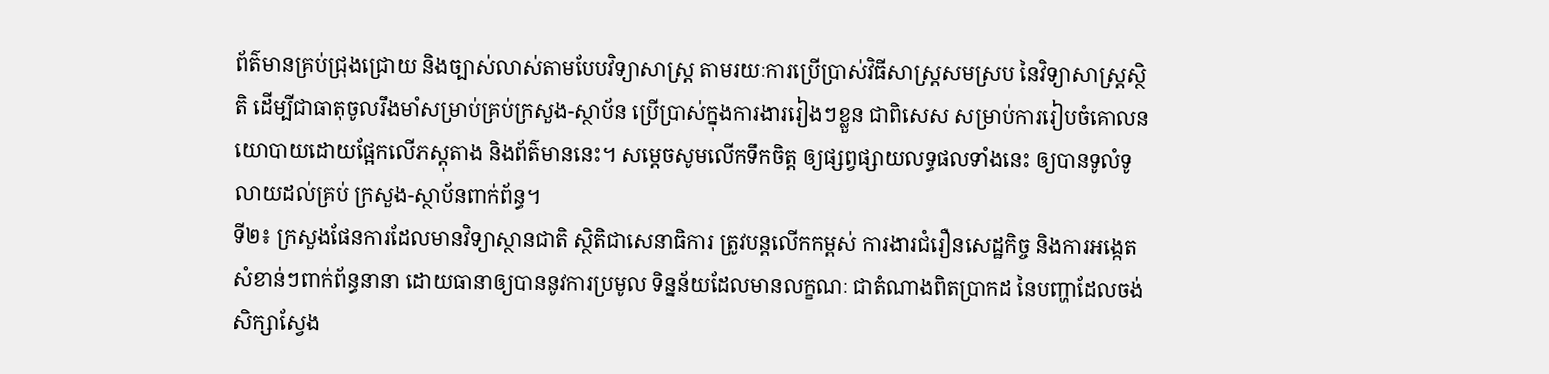ព័ត៌មានគ្រប់ជ្រុងជ្រោយ និងច្បាស់លាស់តាមបែបវិទ្យាសាស្ត្រ តាមរយៈការប្រើប្រាស់វិធីសាស្ត្រសមស្រប នៃវិទ្យាសាស្ត្រស្ថិតិ ដើម្បីជាធាតុចូលរឹងមាំសម្រាប់គ្រប់ក្រសួង-ស្ថាប័ន ប្រើប្រាស់ក្នុងការងាររៀងៗខ្លួន ជាពិសេស សម្រាប់ការរៀបចំគោលនយោបាយដោយផ្អែកលើភស្តុតាង និងព័ត៌មាននេះ។ សម្តេចសូមលើកទឹកចិត្ត ឲ្យផ្សព្វផ្សាយលទ្ធផលទាំងនេះ ឲ្យបានទូលំទូលាយដល់គ្រប់ ក្រសួង-ស្ថាប័នពាក់ព័ន្ធ។
ទី២៖ ក្រសួងផែនការដែលមានវិទ្យាស្ថានជាតិ ស្ថិតិជាសេនាធិការ ត្រូវបន្តលើកកម្ពស់ ការងារជំរឿនសេដ្ឋកិច្ច និងការអង្កេតសំខាន់ៗពាក់ព័ន្ធនានា ដោយធានាឲ្យបាននូវការប្រមូល ទិន្នន័យដែលមានលក្ខណៈ ជាតំណាងពិតប្រាកដ នៃបញ្ហាដែលចង់សិក្សាស្វែង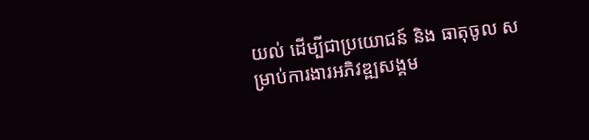យល់ ដើម្បីជាប្រយោជន៍ និង ធាតុចូល សម្រាប់ការងារអភិវឌ្ឍសង្គម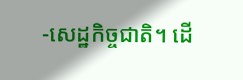-សេដ្ឋកិច្ចជាតិ។ ដើ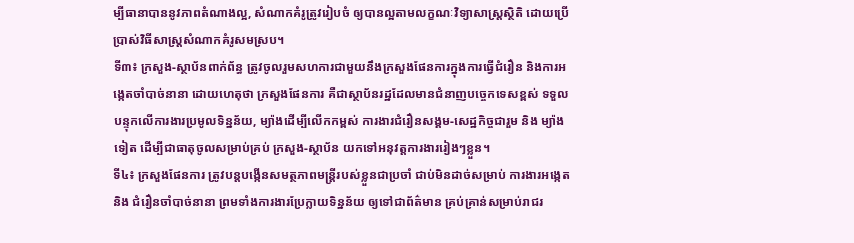ម្បីធានាបាននូវភាពតំណាងល្អ, សំណាកគំរូត្រូវរៀបចំ ឲ្យបានល្អតាមលក្ខណៈវិទ្យាសាស្ត្រស្ថិតិ ដោយប្រើប្រាស់វិធីសាស្ត្រសំណាកគំរូសមស្រប។
ទី៣៖ ក្រសួង-ស្ថាប័នពាក់ព័ន្ធ ត្រូវចូលរួមសហការជាមួយនឹងក្រសួងផែនការក្នុងការធ្វើជំរឿន និងការអង្កេតចាំបាច់នានា ដោយហេតុថា ក្រសួងផែនការ គឺជាស្ថាប័នរដ្ឋដែលមានជំនាញបច្ចេកទេសខ្ពស់ ទទួលបន្ទុកលើការងារប្រមូលទិន្នន័យ, ម្យ៉ាងដើម្បីលើកកម្ពស់ ការងារជំរឿនសង្គម-សេដ្ឋកិច្ចជារួម និង ម្យ៉ាងទៀត ដើម្បីជាធាតុចូលសម្រាប់គ្រប់ ក្រសួង-ស្ថាប័ន យកទៅអនុវត្តការងាររៀងៗខ្លួន។
ទី៤៖ ក្រសួងផែនការ ត្រូវបន្តបង្កើនសមត្ថភាពមន្ត្រីរបស់ខ្លួនជាប្រចាំ ជាប់មិនដាច់សម្រាប់ ការងារអង្កេត និង ជំរឿនចាំបាច់នានា ព្រមទាំងការងារប្រែក្លាយទិន្នន័យ ឲ្យទៅជាព័ត៌មាន គ្រប់គ្រាន់សម្រាប់រាជរ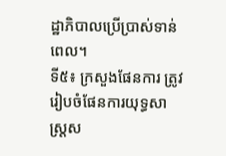ដ្ឋាភិបាលប្រើប្រាស់ទាន់ពេល។
ទី៥៖ ក្រសួងផែនការ ត្រូវរៀបចំផែនការយុទ្ធសាស្ត្រស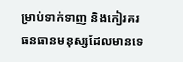ម្រាប់ទាក់ទាញ និងកៀរគរ ធនធានមនុស្សដែលមានទេ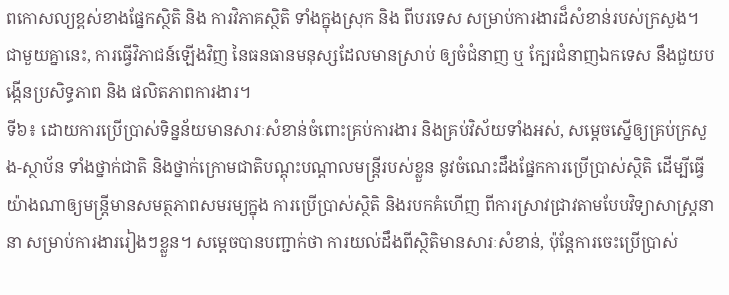ពកោសល្យខ្ពស់ខាងផ្នែកស្ថិតិ និង ការវិភាគស្ថិតិ ទាំងក្នុងស្រុក និង ពីបរទេស សម្រាប់ការងារដ៏សំខាន់របស់ក្រសួង។ ជាមួយគ្នានេះ, ការធ្វើវិភាជន៍ឡើងវិញ នៃធនធានមនុស្សដែលមានស្រាប់ ឲ្យចំជំនាញ ឬ ក្បែរជំនាញឯកទេស នឹងជួយបង្កើនប្រសិទ្ធភាព និង ផលិតភាពការងារ។
ទី៦៖ ដោយការប្រើប្រាស់ទិន្នន័យមានសារៈសំខាន់ចំពោះគ្រប់ការងារ និងគ្រប់វិស័យទាំងអស់, សម្តេចស្នើឲ្យគ្រប់ក្រសួង-ស្ថាប័ន ទាំងថ្នាក់ជាតិ និងថ្នាក់ក្រោមជាតិបណ្តុះបណ្តាលមន្ត្រីរបស់ខ្លួន នូវចំណេះដឹងផ្នែកការប្រើប្រាស់ស្ថិតិ ដើម្បីធ្វើយ៉ាងណាឲ្យមន្ត្រីមានសមត្ថភាពសមរម្យក្នុង ការប្រើប្រាស់ស្ថិតិ និងរបកគំហើញ ពីការស្រាវជ្រាវតាមបែបវិទ្យាសាស្ត្រនានា សម្រាប់ការងាររៀងៗខ្លួន។ សម្តេចបានបញ្ជាក់ថា ការយល់ដឹងពីស្ថិតិមានសារៈសំខាន់, ប៉ុន្តែការចេះប្រើប្រាស់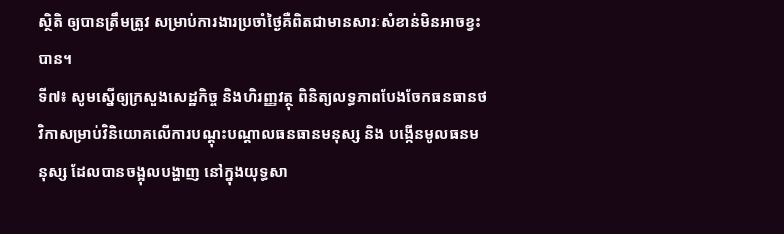ស្ថិតិ ឲ្យបានត្រឹមត្រូវ សម្រាប់ការងារប្រចាំថ្ងៃគឺពិតជាមានសារៈសំខាន់មិនអាចខ្វះបាន។
ទី៧៖ សូមស្នើឲ្យក្រសួងសេដ្ឋកិច្ច និងហិរញ្ញវត្ថុ ពិនិត្យលទ្ធភាពបែងចែកធនធានថវិកាសម្រាប់វិនិយោគលើការបណ្តុះបណ្តាលធនធានមនុស្ស និង បង្កើនមូលធនមនុស្ស ដែលបានចង្អុលបង្ហាញ នៅក្នុងយុទ្ធសា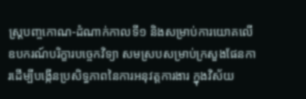ស្ត្របញ្ចកោណ-ដំណាក់កាលទី១ និងសម្រាប់ការយោគលើឧបករណ៍បរិក្ខារបច្ចេកវិទ្យា សមស្របសម្រាប់ក្រសួងផែនការដើម្បីបង្កើនប្រសិទ្ធភាពនៃការអនុវត្តការងារ ក្នុងវិស័យ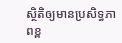ស្ថិតិឲ្យមានប្រសិទ្ធភាពខ្ព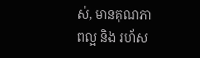ស់, មានគុណភាពល្អ និង រហ័ស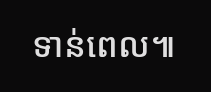ទាន់ពេល៕